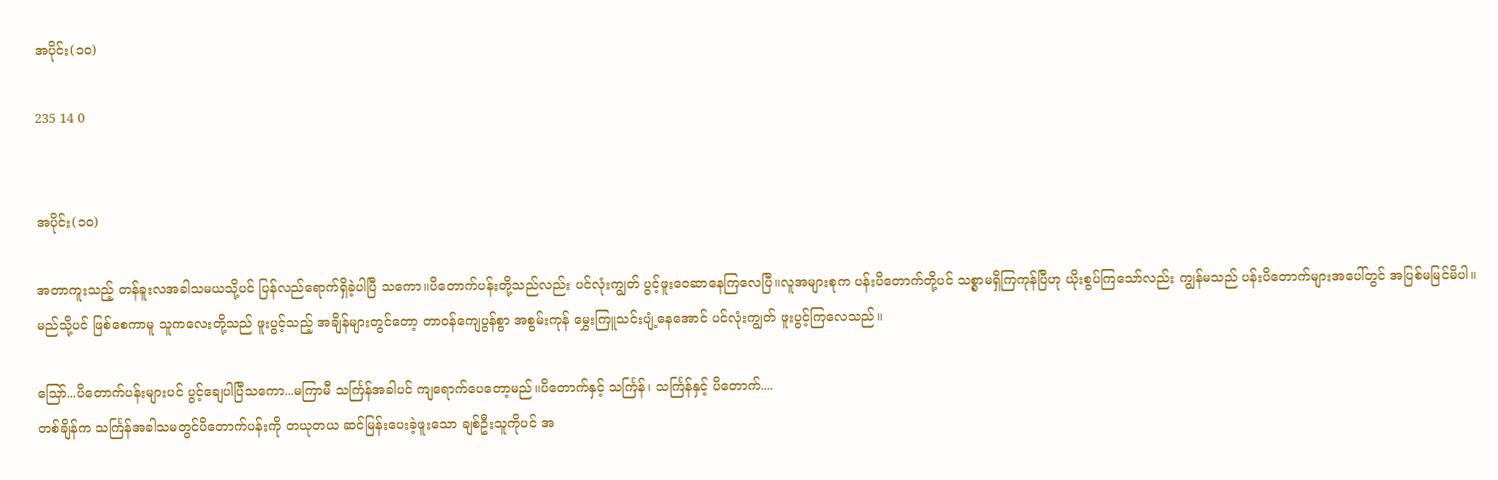အပိုင်း(၁၀)

235 14 0


အပိုင်း(၁၀)

အတာကူးသည့် တန်ခူးလအခါသမယသို့ပင် ပြန်လည်ရောက်ရှိခဲ့ပါပြီ သကော။ပိတောက်ပန်းတို့သည်လည်း ပင်လုံးကျွတ် ပွင့်ဖူးဝေဆာနေကြလေပြီ။လူအများစုက ပန်းပိတောက်တို့ပင် သစ္စာမရှိကြကုန်ပြီဟု ယိုးစွပ်ကြသော်လည်း ကျွန်မသည် ပန်းပိတောက်များအပေါ်တွင် အပြစ်မမြင်မိပါ။မည်သို့ပင် ဖြစ်စေကာမူ သူကလေးတို့သည် ဖူးပွင့်သည့် အချိန်များတွင်တော့ တာဝန်ကျေပွန်စွာ အစွမ်းကုန် မွှေးကြူသင်းပျံ့နေအောင် ပင်လုံးကျွတ် ဖူးပွင့်ကြလေသည်။

သြော်...ပိတောက်ပန်းများပင် ပွင့်ချေပါပြီသကော...မကြာမီ သင်္ကြန်အခါပင် ကျရောက်ပေတော့မည်။ပိတောက်နှင့် သင်္ကြန်၊ သင်္ကြန်နှင့် ပိတောက်....
တစ်ချိန်က သင်္ကြန်အခါသမတွင်ပိတောက်ပန်းကို တယုတယ ဆင်မြန်းပေးခဲ့ဖူးသော ချစ်ဦးသူကိုပင် အ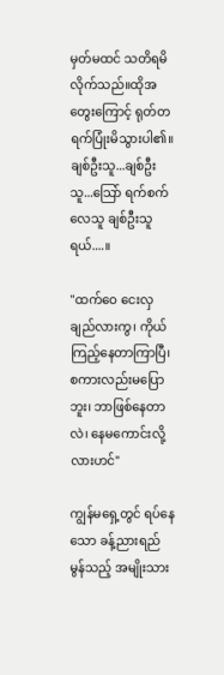မှတ်မထင် သတိရမိလိုက်သည်။ထိုအတွေးကြောင့် ရုတ်တရက်ပြုံးမိသွားပါ၏။ချစ်ဦးသူ...ချစ်ဦးသူ...သြော် ရက်စက်လေသူ ချစ်ဦးသူရယ်....။

"ထက်ဝေ ငေးလှချည်လားကွ၊ ကိုယ်ကြည့်နေတာကြာပြီ၊ စကားလည်းမပြောဘူး၊ ဘာဖြစ်နေတာလဲ၊ နေမကောင်းလို့လားဟင်"

ကျွန်မရှေ့တွင် ရပ်နေသော ခန့်ညားရည်မွန်သည့် အမျိုးသား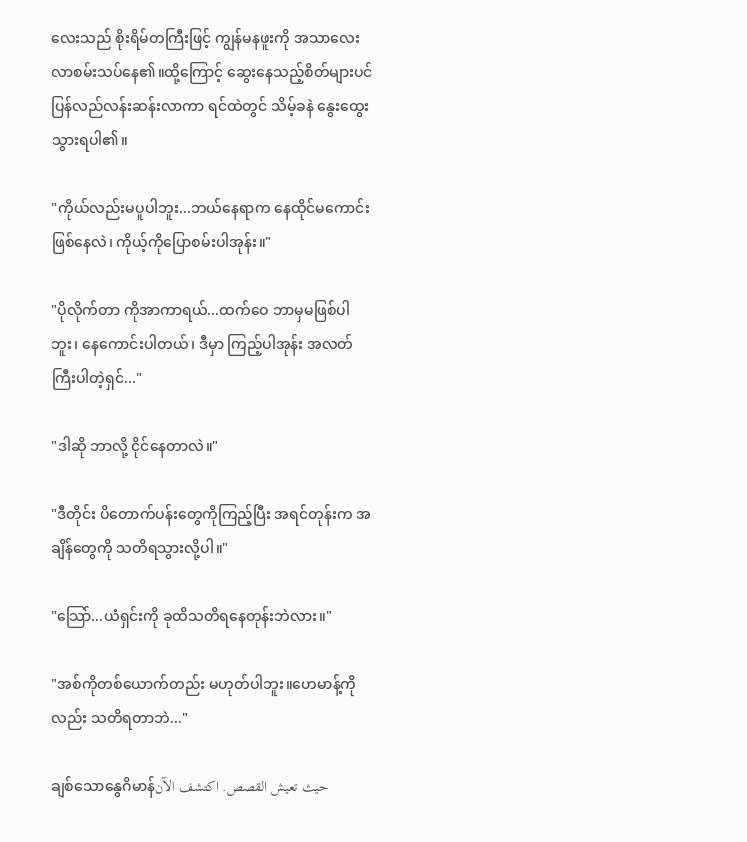လေးသည် စိုးရိမ်တကြီးဖြင့် ကျွန်မနဖူးကို အသာလေး လာစမ်းသပ်နေ၏။ထို့ကြောင့် ဆွေးနေသည့်စိတ်များပင် ပြန်လည်လန်းဆန်းလာကာ ရင်ထဲတွင် သိမ့်ခနဲ နွေးထွေးသွားရပါ၏။

"ကိုယ်လည်းမပူပါဘူး...ဘယ်နေရာက နေထိုင်မကောင်းဖြစ်နေလဲ၊ ကိုယ့်ကိုပြောစမ်းပါအုန်း။"

"ပိုလိုက်တာ ကိုအာကာရယ်...ထက်ဝေ ဘာမှမဖြစ်ပါဘူး၊ နေကောင်းပါတယ်၊ ဒီမှာ ကြည့်ပါအုန်း အလတ်ကြီးပါတဲ့ရှင်..."

"ဒါဆို ဘာလို့ ငိုင်နေတာလဲ။"

"ဒီတိုင်း ပိတောက်ပန်းတွေကိုကြည့်ပြီး အရင်တုန်းက အချိန်တွေကို သတိရသွားလို့ပါ။"

"သြော်...ယံရှင်းကို ခုထိသတိရနေတုန်းဘဲလား။"

"အစ်ကိုတစ်ယောက်တည်း မဟုတ်ပါဘူး။ဟေမာန့်ကိုလည်း သတိရတာဘဲ..."

ချစ်သောနွေဂိမာန်حيث تعيش القصص. اكتشف الآن